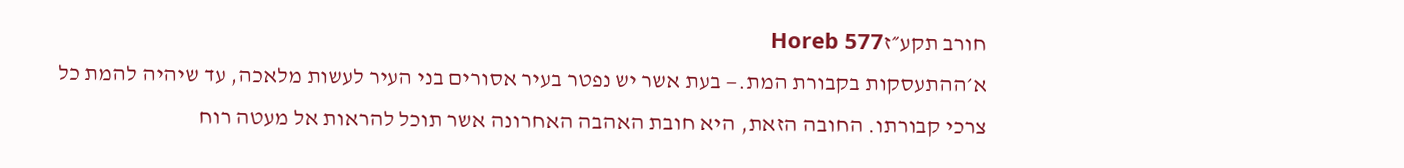חורב תקע״זHoreb 577
א׳ההתעסקות בקבורת המת.— בעת אשר יש נפטר בעיר אסורים בני העיר לעשות מלאכה, עד שיהיה להמת כל צרכי קבורתו. החובה הזאת, היא חובת האהבה האחרונה אשר תוכל להראות אל מעטה רוח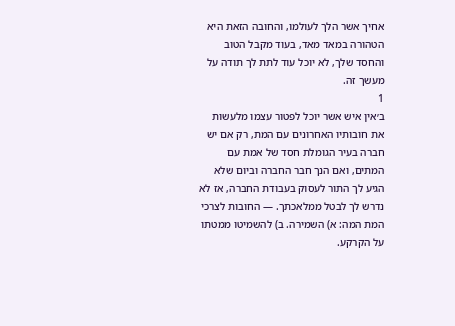אחיך אשר הלך לעולמו, והחובה הזאת היא הטהורה במאד מאד, בעוד מקבל הטוב והחסד שלך, לא יוכל עוד לתת לך תודה על מעשך זה.
1
ב׳אין איש אשר יוכל לפטור עצמו מלעשות את חובותיו האחרונים עם המת, רק אם יש חברה בעיר הגומלת חסד של אמת עם המתים, ואם הנך חבר החברה וביום שלא הגיע לך התור לעסוק בעבודת החברה, אז לא נדרש לך לבטל ממלאכתך. — החובות לצרכי המת המה: א) השמירה. ב) להשמיטו ממטתו על הקרקע.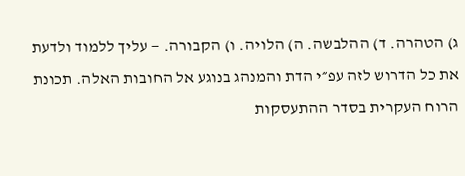ג) הטהרה. ד) ההלבשה. ה) הלויה. ו) הקבורה. — עליך ללמוד ולדעת את כל הדרוש לזה עפ״י הדת והמנהג בנוגע אל החובות האלה. תכונת הרוח העקרית בסדר ההתעסקות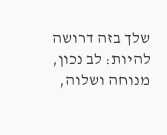שלך בזה דרושה להיות: לב נכון, מנוחה ושלוה,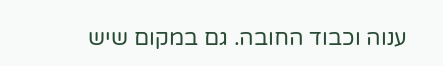ענוה וכבוד החובה. גם במקום שיש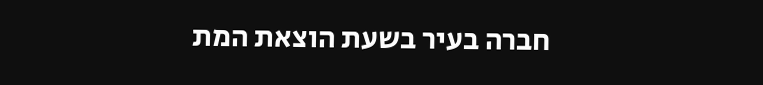חברה בעיר בשעת הוצאת המת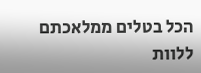הכל בטלים ממלאכתם ללוות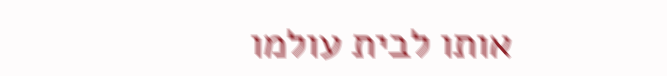אותו לבית עולמו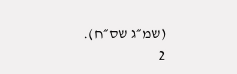(שמ״ג שס״ח).
2